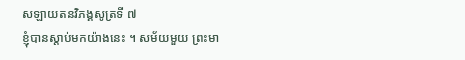សឡាយតនវិភង្គសូត្រទី ៧
ខ្ញុំបានស្តាប់មកយ៉ាងនេះ ។ សម័យមួយ ព្រះមា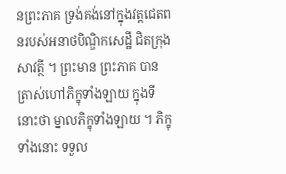នព្រះភាគ ទ្រង់គង់នៅក្នុងវត្តជេតពនរបស់អនាថបិណ្ឌិកសេដ្ឋី ជិតក្រុងសាវត្ថី ។ ព្រះមាន ព្រះភាគ បានត្រាស់ហៅភិក្ខុទាំងឡាយ ក្នុងទីនោះថា ម្នាលភិក្ខុទាំងឡាយ ។ ភិក្ខុទាំងនោះ ទទួល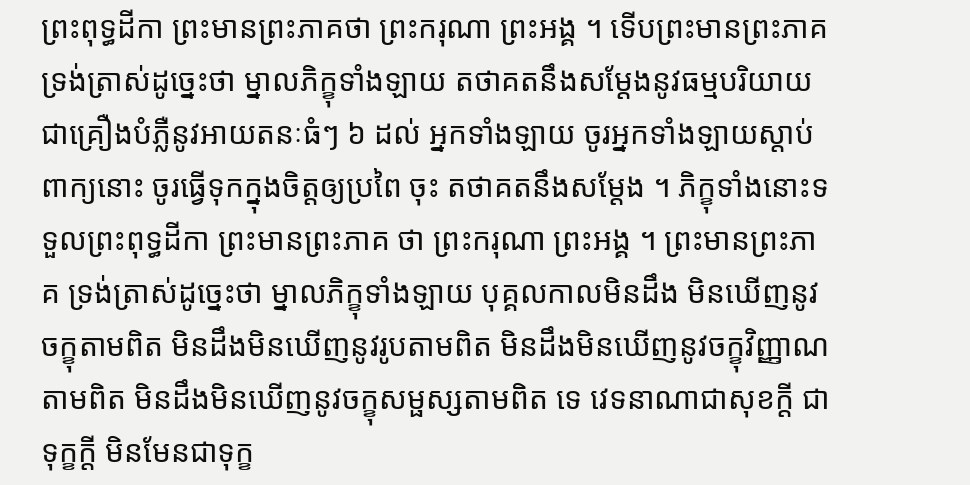ព្រះពុទ្ធដីកា ព្រះមានព្រះភាគថា ព្រះករុណា ព្រះអង្គ ។ ទើបព្រះមានព្រះភាគ ទ្រង់ត្រាស់ដូច្នេះថា ម្នាលភិក្ខុទាំងឡាយ តថាគតនឹងសម្តែងនូវធម្មបរិយាយ ជាគ្រឿងបំភ្លឺនូវអាយតនៈធំៗ ៦ ដល់ អ្នកទាំងឡាយ ចូរអ្នកទាំងឡាយស្តាប់ពាក្យនោះ ចូរធ្វើទុកក្នុងចិត្តឲ្យប្រពៃ ចុះ តថាគតនឹងសម្តែង ។ ភិក្ខុទាំងនោះទទួលព្រះពុទ្ធដីកា ព្រះមានព្រះភាគ ថា ព្រះករុណា ព្រះអង្គ ។ ព្រះមានព្រះភាគ ទ្រង់ត្រាស់ដូច្នេះថា ម្នាលភិក្ខុទាំងឡាយ បុគ្គលកាលមិនដឹង មិនឃើញនូវចក្ខុតាមពិត មិនដឹងមិនឃើញនូវរូបតាមពិត មិនដឹងមិនឃើញនូវចក្ខុវិញ្ញាណតាមពិត មិនដឹងមិនឃើញនូវចក្ខុសម្ផស្សតាមពិត ទេ វេទនាណាជាសុខក្តី ជាទុក្ខក្តី មិនមែនជាទុក្ខ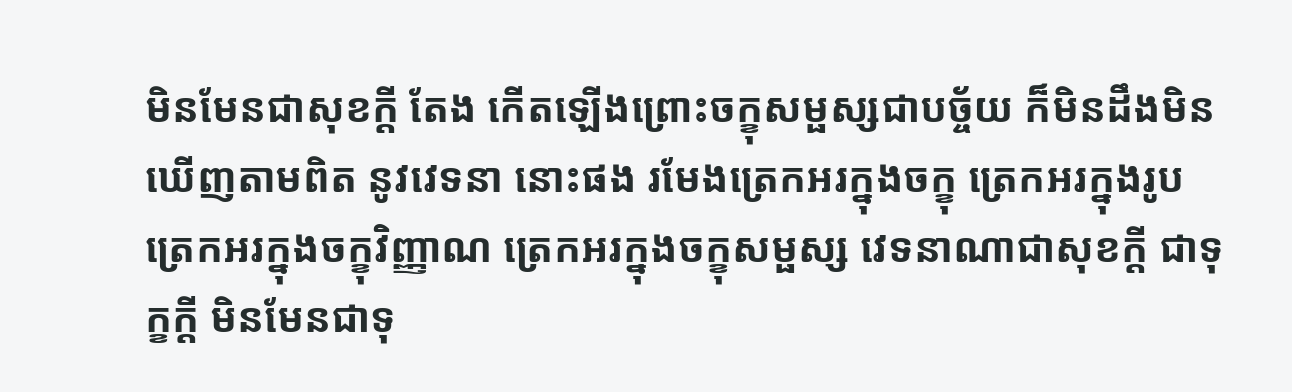មិនមែនជាសុខក្តី តែង កើតឡើងព្រោះចក្ខុសម្ផស្សជាបច្ច័យ ក៏មិនដឹងមិនឃើញតាមពិត នូវវេទនា នោះផង រមែងត្រេកអរក្នុងចក្ខុ ត្រេកអរក្នុងរូប ត្រេកអរក្នុងចក្ខុវិញ្ញាណ ត្រេកអរក្នុងចក្ខុសម្ផស្ស វេទនាណាជាសុខក្តី ជាទុក្ខក្តី មិនមែនជាទុ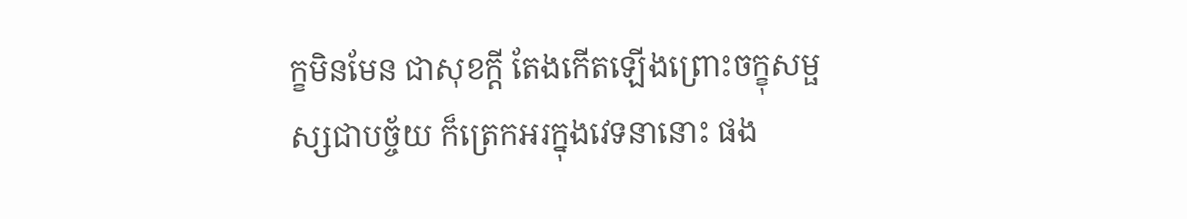ក្ខមិនមែន ជាសុខក្តី តែងកើតឡើងព្រោះចក្ខុសម្ផស្សជាបច្ច័យ ក៏ត្រេកអរក្នុងវេទនានោះ ផង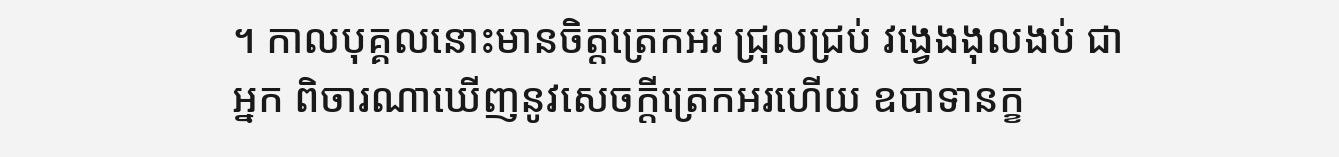។ កាលបុគ្គលនោះមានចិត្តត្រេកអរ ជ្រុលជ្រប់ វង្វេងងុលងប់ ជាអ្នក ពិចារណាឃើញនូវសេចក្តីត្រេកអរហើយ ឧបាទានក្ខ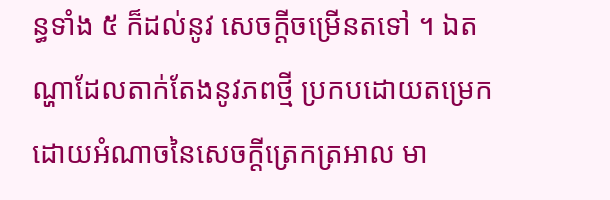ន្ធទាំង ៥ ក៏ដល់នូវ សេចក្តីចម្រើនតទៅ ។ ឯតណ្ហាដែលតាក់តែងនូវភពថ្មី ប្រកបដោយតម្រេក ដោយអំណាចនៃសេចក្តីត្រេកត្រអាល មា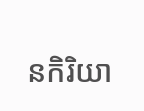នកិរិយា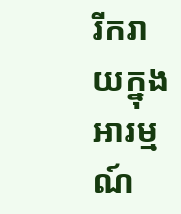រីករាយក្នុងអារម្មណ៍